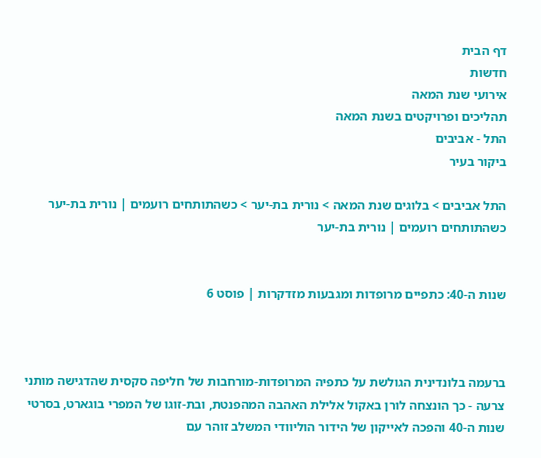דף הבית
חדשות
אירועי שנת המאה
תהליכים ופרויקטים בשנת המאה
התל - אביבים
ביקור בעיר

התל אביבים > בלוגים שנת המאה > נורית בת-יער > כשהתותחים רועמים | נורית בת-יער
כשהתותחים רועמים | נורית בת-יער


שנות ה-40: כתפיים מרופדות ומגבעות מזדקרות | פוסט 6



ברעמה בלונדינית הגולשת על כתפיה המרופדות-מורחבות של חליפה סקסית שהדגישה מותני צרעה - כך הונצחה לורן באקול אלילת האהבה המהפנטת, ובת-זוגו של המפרי בוגארט, בסרטי שנות ה-40 והפכה לאייקון של הידור הוליוודי המשלב זוהר עם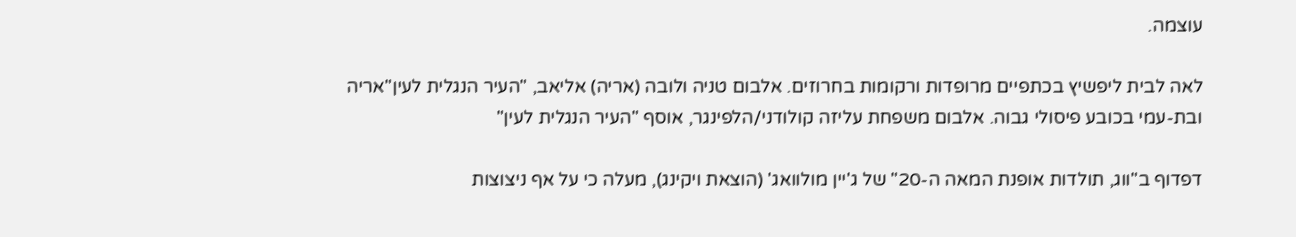עוצמה.

לאה לבית ליפשיץ בכתפיים מרופדות ורקומות בחרוזים. אלבום טניה ולובה (אריה) אליאב, "העיר הנגלית לעין"אריה ובת-עמי בכובע פיסולי גבוה. אלבום משפחת עליזה קולודני/הלפינגר, אוסף "העיר הנגלית לעין"

דפדוף ב"ווג, תולדות אופנת המאה ה-20" של ג'יין מולוואג' (הוצאת ויקינג), מעלה כי על אף ניצוצות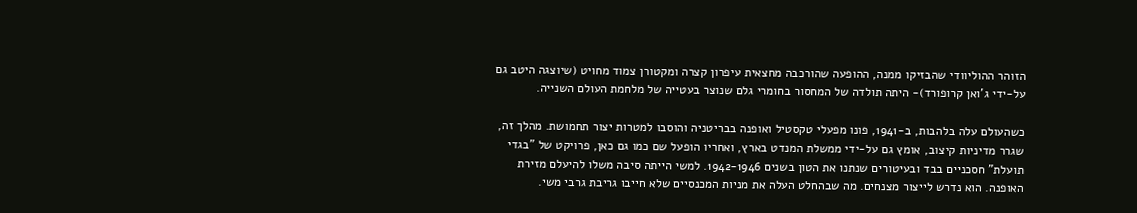הזוהר ההוליוודי שהבזיקו ממנה, ההופעה שהורכבה מחצאית עיפרון קצרה ומקטורן צמוד מחויט (שיוצגה היטב גם   על-ידי ג'ואן קרופורד)- היתה תולדה של המחסור בחומרי גלם שנוצר בעטייה של מלחמת העולם השנייה.

כשהעולם עלה בלהבות, ב-1941, פונו מפעלי טקסטיל ואופנה בבריטניה והוסבו למטרות יצור תחמושת. מהלך זה, שגרר מדיניות קיצוב, אומץ גם על-ידי ממשלת המנדט בארץ, ואחריו הופעל שם כמו גם כאן, פרויקט של "בגדי תועלת" חסכניים בבד ובעיטורים שנתנו את הטון בשנים 1942-1946. למשי הייתה סיבה משלו להיעלם מזירת האופנה. הוא נדרש לייצור מצנחים. מה שבהחלט העלה את מניות המכנסיים שלא חייבו גריבת גרבי משי.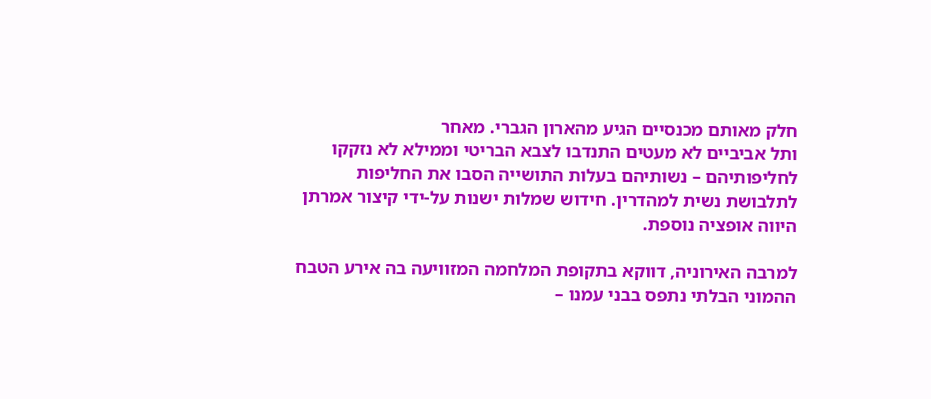חלק מאותם מכנסיים הגיע מהארון הגברי. מאחר
ותל אביביים לא מעטים התנדבו לצבא הבריטי וממילא לא נזקקו לחליפותיהם – נשותיהם בעלות התושייה הסבו את החליפות לתלבושת נשית למהדרין. חידוש שמלות ישנות על-ידי קיצור אמרתן היווה אופציה נוספת.

למרבה האירוניה, דווקא בתקופת המלחמה המזוויעה בה אירע הטבח ההמוני הבלתי נתפס בבני עמנו –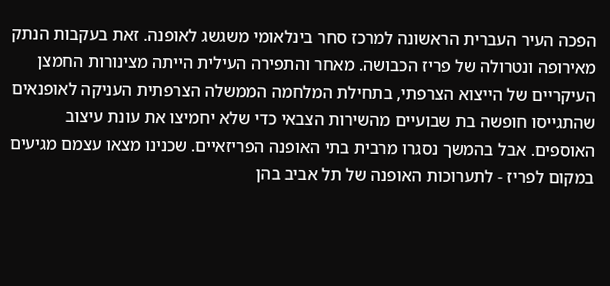הפכה העיר העברית הראשונה למרכז סחר בינלאומי משגשג לאופנה. זאת בעקבות הנתק מאירופה ונטרולה של פריז הכבושה. מאחר והתפירה העילית הייתה מצינורות החמצן העיקריים של הייצוא הצרפתי, בתחילת המלחמה הממשלה הצרפתית העניקה לאופנאים שהתגייסו חופשה בת שבועיים מהשירות הצבאי כדי שלא יחמיצו את עונת עיצוב האוספים. אבל בהמשך נסגרו מרבית בתי האופנה הפריזאיים. שכנינו מצאו עצמם מגיעים במקום לפריז - לתערוכות האופנה של תל אביב בהן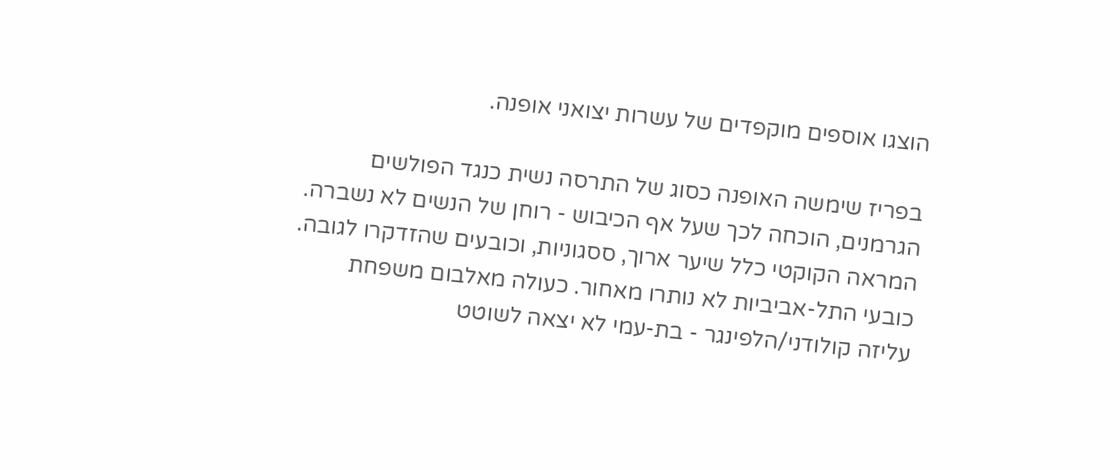הוצגו אוספים מוקפדים של עשרות יצואני אופנה.

בפריז שימשה האופנה כסוג של התרסה נשית כנגד הפולשים הגרמנים, הוכחה לכך שעל אף הכיבוש - רוחן של הנשים לא נשברה. המראה הקוקטי כלל שיער ארוך, ססגוניות, וכובעים שהזדקרו לגובה. כובעי התל-אביביות לא נותרו מאחור. כעולה מאלבום משפחת עליזה קולודני/הלפינגר - בת-עמי לא יצאה לשוטט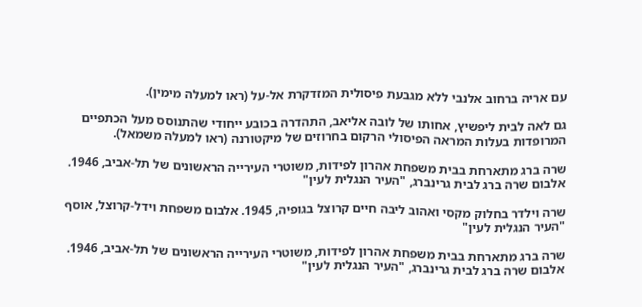עם אריה ברחוב אלנבי ללא מגבעת פיסולית המזדקרת אל-על (ראו למעלה מימין).

גם לאה לבית ליפשיץ, אחותו של לובה אליאב, התהדרה בכובע ייחודי שהתנוסס מעל הכתפיים המרופדות בעלות המראה הפיסולי הרקום בחרוזים של מיקטורנה (ראו למעלה משמאל).

שרה ברג מתארחת בבית משפחת אהרון לפידות, משוטרי העירייה הראשונים של תל-אביב, 1946. אלבום שרה ברג לבית גרינברג, "העיר הנגלית לעין"

שרה וילדר בחלוק מקסי ואהוב ליבה חיים קרוצל בגופיה, 1945. אלבום משפחת וידל-קרוצל, אוסף "העיר הנגלית לעין"

שרה ברג מתארחת בבית משפחת אהרון לפידות, משוטרי העירייה הראשונים של תל-אביב, 1946. אלבום שרה ברג לבית גרינברג, "העיר הנגלית לעין"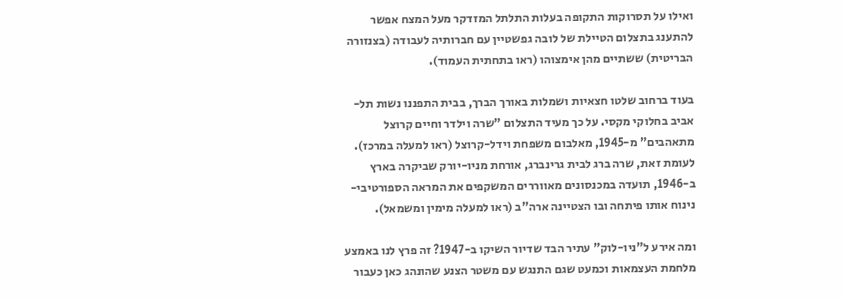ואילו על תסרוקות התקופה בעלות התלתל המזדקר מעל המצח אפשר להתענג בתצלום הטיילת של לובה גפשטיין עם חברותיה לעבודה (בצנזורה הבריטית) ששתיים מהן אימצוהו (ראו בתחתית העמוד).

בעוד ברחוב שלטו חצאיות ושמלות באורך הברך, בבית התפננו נשות תל-אביב בחלוקי מקסי. על כך מעיד התצלום "שרה וילדר וחיים קרוצל מתאהבים" מ-1945, מאלבום משפחת וידל-קרוצל (ראו למעלה במרכז). לעומת זאת, שרה ברג לבית גרינברג, אורחת מניו-יורק שביקרה בארץ ב-1946, תועדה במכנסונים מאווררים המשקפים את המראה הספורטיבי-נינוח אותו פיתחה ובו הצטיינה ארה"ב (ראו למעלה מימין ומשמאל).

ומה אירע ל"ניו-לוק" עתיר הבד שדיור השיקו ב-1947? זה פרץ לנו באמצע מלחמת העצמאות וכמעט שגם התנגש עם משטר הצנע שהונהג כאן כעבור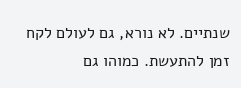שנתיים. לא נורא, גם לעולם לקח זמן להתעשת. כמוהו גם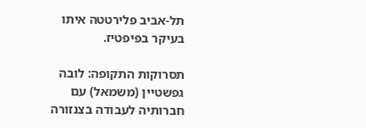תל-אביב פלירטטה איתו בעיקר בפיפטיז.

תסרוקות התקופה: לובה גפשטיין (משמאל) עם חברותיה לעבודה בצנזורה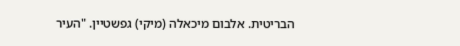הבריטית. אלבום מיכאלה (מיקי) גפשטיין. "העיר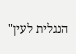הנגלית לעין"